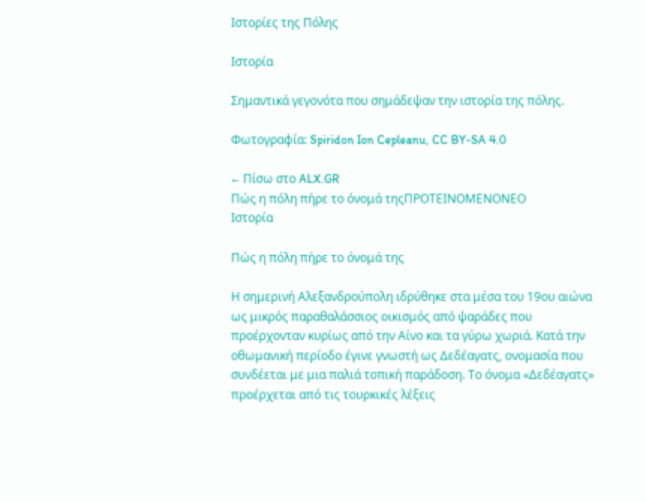Ιστορίες της Πόλης

Ιστορία

Σημαντικά γεγονότα που σημάδεψαν την ιστορία της πόλης.

Φωτογραφία: Spiridon Ion Cepleanu, CC BY-SA 4.0

← Πίσω στο ALX.GR
Πώς η πόλη πήρε το όνομά τηςΠΡΟΤΕΙΝΟΜΕΝΟΝΕΟ
Ιστορία

Πώς η πόλη πήρε το όνομά της

Η σημερινή Αλεξανδρούπολη ιδρύθηκε στα μέσα του 19ου αιώνα ως μικρός παραθαλάσσιος οικισμός από ψαράδες που προέρχονταν κυρίως από την Αίνο και τα γύρω χωριά. Κατά την οθωμανική περίοδο έγινε γνωστή ως Δεδέαγατς, ονομασία που συνδέεται με μια παλιά τοπική παράδοση. Το όνομα «Δεδέαγατς» προέρχεται από τις τουρκικές λέξεις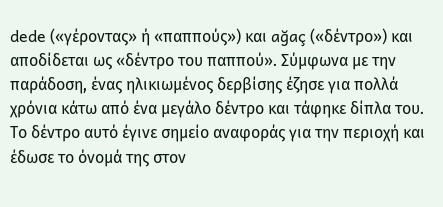dede («γέροντας» ή «παππούς») και ağaç («δέντρο») και αποδίδεται ως «δέντρο του παππού». Σύμφωνα με την παράδοση, ένας ηλικιωμένος δερβίσης έζησε για πολλά χρόνια κάτω από ένα μεγάλο δέντρο και τάφηκε δίπλα του. Το δέντρο αυτό έγινε σημείο αναφοράς για την περιοχή και έδωσε το όνομά της στον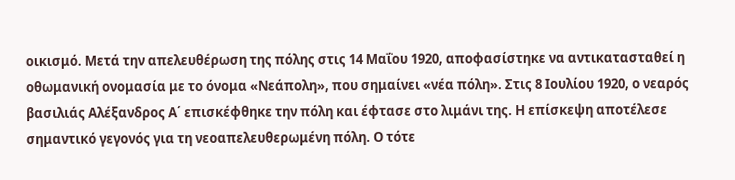οικισμό. Μετά την απελευθέρωση της πόλης στις 14 Μαΐου 1920, αποφασίστηκε να αντικατασταθεί η οθωμανική ονομασία με το όνομα «Νεάπολη», που σημαίνει «νέα πόλη». Στις 8 Ιουλίου 1920, ο νεαρός βασιλιάς Αλέξανδρος Α΄ επισκέφθηκε την πόλη και έφτασε στο λιμάνι της. Η επίσκεψη αποτέλεσε σημαντικό γεγονός για τη νεοαπελευθερωμένη πόλη. Ο τότε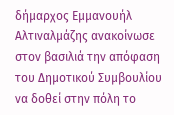δήμαρχος Εμμανουήλ Αλτιναλμάζης ανακοίνωσε στον βασιλιά την απόφαση του Δημοτικού Συμβουλίου να δοθεί στην πόλη το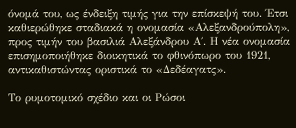όνομά του, ως ένδειξη τιμής για την επίσκεψή του. Έτσι καθιερώθηκε σταδιακά η ονομασία «Αλεξανδρούπολη», προς τιμήν του βασιλιά Αλεξάνδρου Α΄. Η νέα ονομασία επισημοποιήθηκε διοικητικά το φθινόπωρο του 1921, αντικαθιστώντας οριστικά το «Δεδέαγατς».

Το ρυμοτομικό σχέδιο και οι Ρώσοι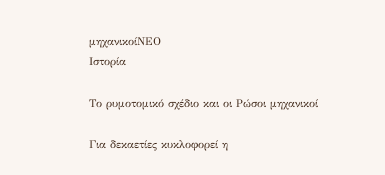μηχανικοίΝΕΟ
Ιστορία

Το ρυμοτομικό σχέδιο και οι Ρώσοι μηχανικοί

Για δεκαετίες κυκλοφορεί η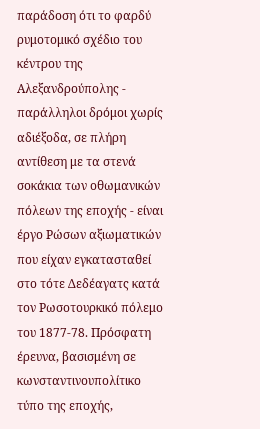παράδοση ότι το φαρδύ ρυμοτομικό σχέδιο του κέντρου της Αλεξανδρούπολης - παράλληλοι δρόμοι χωρίς αδιέξοδα, σε πλήρη αντίθεση με τα στενά σοκάκια των οθωμανικών πόλεων της εποχής - είναι έργο Ρώσων αξιωματικών που είχαν εγκατασταθεί στο τότε Δεδέαγατς κατά τον Ρωσοτουρκικό πόλεμο του 1877-78. Πρόσφατη έρευνα, βασισμένη σε κωνσταντινουπολίτικο τύπο της εποχής,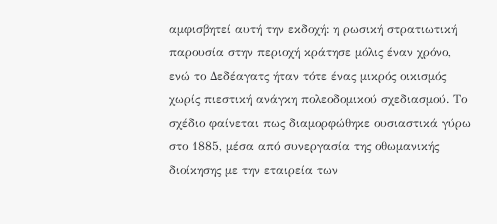αμφισβητεί αυτή την εκδοχή: η ρωσική στρατιωτική παρουσία στην περιοχή κράτησε μόλις έναν χρόνο, ενώ το Δεδέαγατς ήταν τότε ένας μικρός οικισμός χωρίς πιεστική ανάγκη πολεοδομικού σχεδιασμού. Το σχέδιο φαίνεται πως διαμορφώθηκε ουσιαστικά γύρω στο 1885, μέσα από συνεργασία της οθωμανικής διοίκησης με την εταιρεία των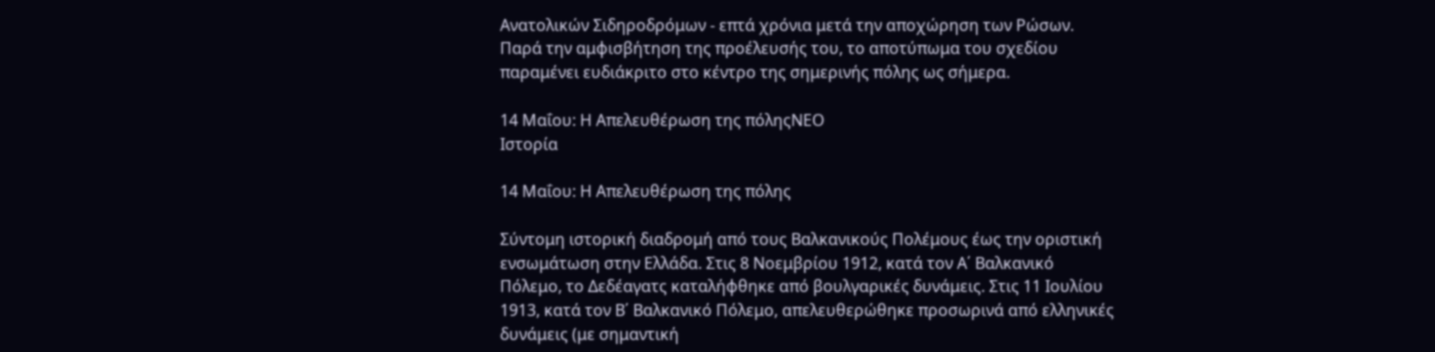Ανατολικών Σιδηροδρόμων - επτά χρόνια μετά την αποχώρηση των Ρώσων. Παρά την αμφισβήτηση της προέλευσής του, το αποτύπωμα του σχεδίου παραμένει ευδιάκριτο στο κέντρο της σημερινής πόλης ως σήμερα.

14 Μαΐου: Η Απελευθέρωση της πόληςΝΕΟ
Ιστορία

14 Μαΐου: Η Απελευθέρωση της πόλης

Σύντομη ιστορική διαδρομή από τους Βαλκανικούς Πολέμους έως την οριστική ενσωμάτωση στην Ελλάδα. Στις 8 Νοεμβρίου 1912, κατά τον Α΄ Βαλκανικό Πόλεμο, το Δεδέαγατς καταλήφθηκε από βουλγαρικές δυνάμεις. Στις 11 Ιουλίου 1913, κατά τον Β΄ Βαλκανικό Πόλεμο, απελευθερώθηκε προσωρινά από ελληνικές δυνάμεις (με σημαντική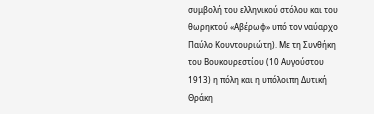συμβολή του ελληνικού στόλου και του θωρηκτού «Αβέρωφ» υπό τον ναύαρχο Παύλο Κουντουριώτη). Με τη Συνθήκη του Βουκουρεστίου (10 Αυγούστου 1913) η πόλη και η υπόλοιπη Δυτική Θράκη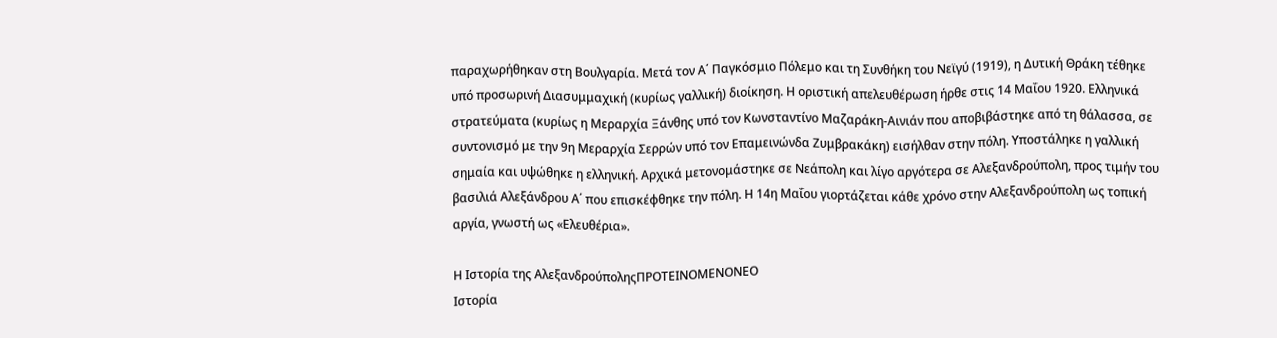παραχωρήθηκαν στη Βουλγαρία. Μετά τον Α΄ Παγκόσμιο Πόλεμο και τη Συνθήκη του Νεϊγύ (1919), η Δυτική Θράκη τέθηκε υπό προσωρινή Διασυμμαχική (κυρίως γαλλική) διοίκηση. Η οριστική απελευθέρωση ήρθε στις 14 Μαΐου 1920. Ελληνικά στρατεύματα (κυρίως η Μεραρχία Ξάνθης υπό τον Κωνσταντίνο Μαζαράκη-Αινιάν που αποβιβάστηκε από τη θάλασσα, σε συντονισμό με την 9η Μεραρχία Σερρών υπό τον Επαμεινώνδα Ζυμβρακάκη) εισήλθαν στην πόλη. Υποστάληκε η γαλλική σημαία και υψώθηκε η ελληνική. Αρχικά μετονομάστηκε σε Νεάπολη και λίγο αργότερα σε Αλεξανδρούπολη, προς τιμήν του βασιλιά Αλεξάνδρου Α΄ που επισκέφθηκε την πόλη. Η 14η Μαΐου γιορτάζεται κάθε χρόνο στην Αλεξανδρούπολη ως τοπική αργία, γνωστή ως «Ελευθέρια».

Η Ιστορία της ΑλεξανδρούποληςΠΡΟΤΕΙΝΟΜΕΝΟΝΕΟ
Ιστορία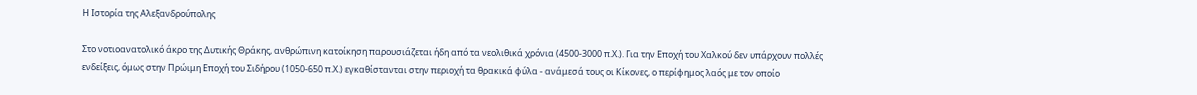Η Ιστορία της Αλεξανδρούπολης

Στο νοτιοανατολικό άκρο της Δυτικής Θράκης, ανθρώπινη κατοίκηση παρουσιάζεται ήδη από τα νεολιθικά χρόνια (4500-3000 π.Χ.). Για την Εποχή του Χαλκού δεν υπάρχουν πολλές ενδείξεις, όμως στην Πρώιμη Εποχή του Σιδήρου (1050-650 π.Χ.) εγκαθίστανται στην περιοχή τα θρακικά φύλα - ανάμεσά τους οι Κίκονες, ο περίφημος λαός με τον οποίο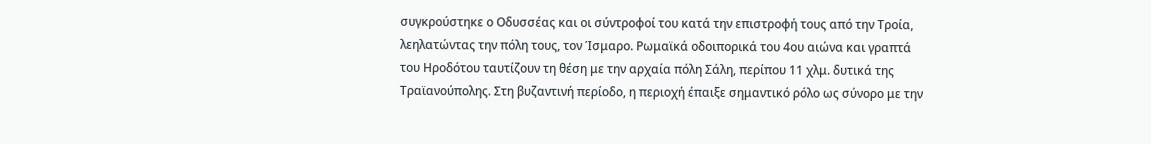συγκρούστηκε ο Οδυσσέας και οι σύντροφοί του κατά την επιστροφή τους από την Τροία, λεηλατώντας την πόλη τους, τον Ίσμαρο. Ρωμαϊκά οδοιπορικά του 4ου αιώνα και γραπτά του Ηροδότου ταυτίζουν τη θέση με την αρχαία πόλη Σάλη, περίπου 11 χλμ. δυτικά της Τραϊανούπολης. Στη βυζαντινή περίοδο, η περιοχή έπαιξε σημαντικό ρόλο ως σύνορο με την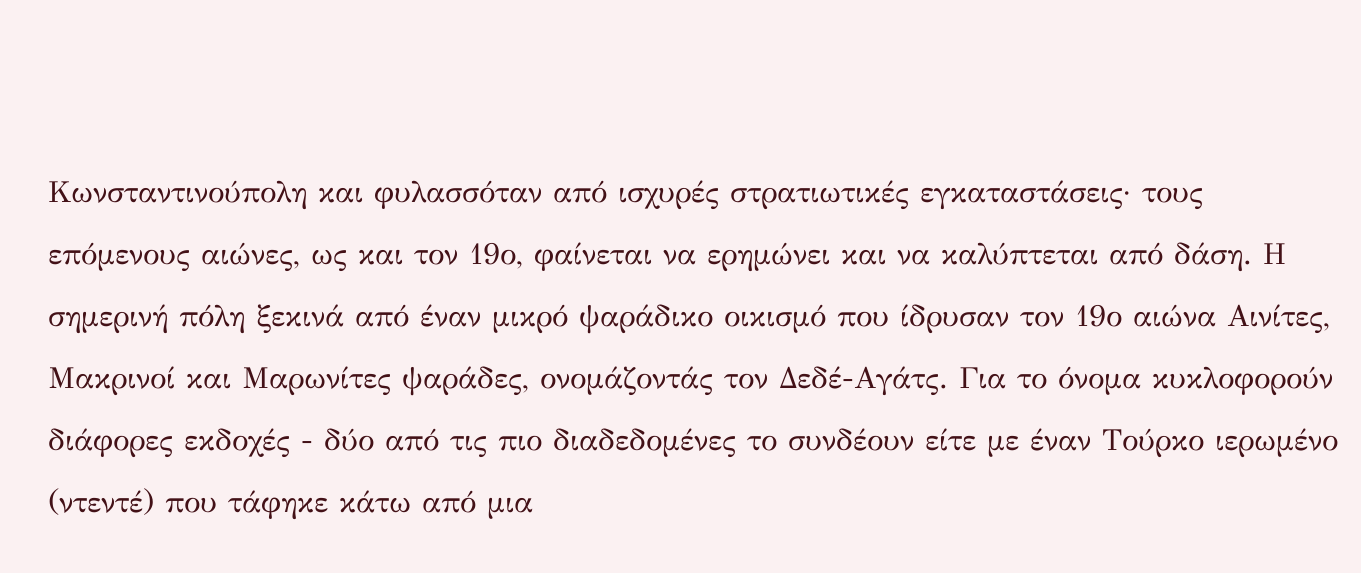Κωνσταντινούπολη και φυλασσόταν από ισχυρές στρατιωτικές εγκαταστάσεις· τους επόμενους αιώνες, ως και τον 19ο, φαίνεται να ερημώνει και να καλύπτεται από δάση. Η σημερινή πόλη ξεκινά από έναν μικρό ψαράδικο οικισμό που ίδρυσαν τον 19ο αιώνα Αινίτες, Μακρινοί και Μαρωνίτες ψαράδες, ονομάζοντάς τον Δεδέ-Αγάτς. Για το όνομα κυκλοφορούν διάφορες εκδοχές - δύο από τις πιο διαδεδομένες το συνδέουν είτε με έναν Τούρκο ιερωμένο (ντεντέ) που τάφηκε κάτω από μια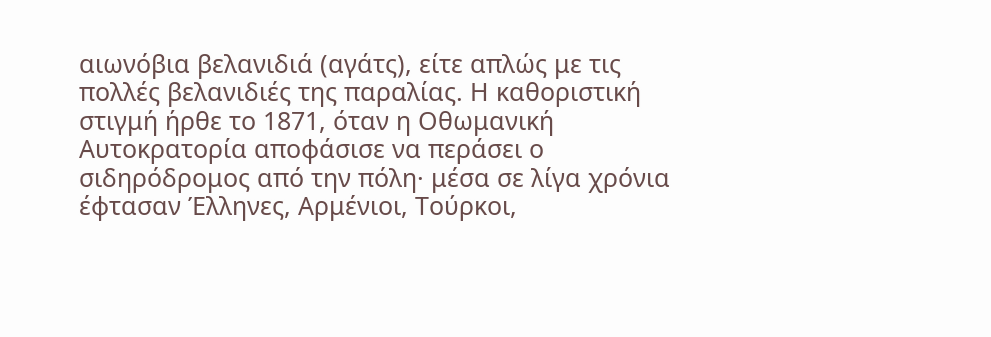αιωνόβια βελανιδιά (αγάτς), είτε απλώς με τις πολλές βελανιδιές της παραλίας. Η καθοριστική στιγμή ήρθε το 1871, όταν η Οθωμανική Αυτοκρατορία αποφάσισε να περάσει ο σιδηρόδρομος από την πόλη· μέσα σε λίγα χρόνια έφτασαν Έλληνες, Αρμένιοι, Τούρκοι,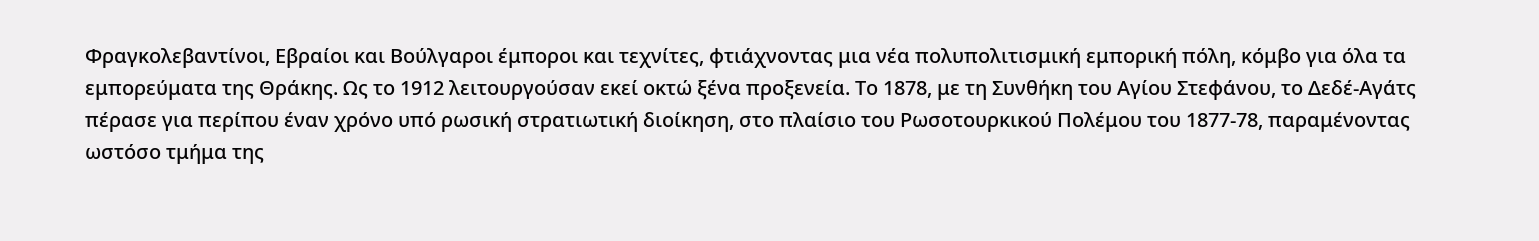Φραγκολεβαντίνοι, Εβραίοι και Βούλγαροι έμποροι και τεχνίτες, φτιάχνοντας μια νέα πολυπολιτισμική εμπορική πόλη, κόμβο για όλα τα εμπορεύματα της Θράκης. Ως το 1912 λειτουργούσαν εκεί οκτώ ξένα προξενεία. Το 1878, με τη Συνθήκη του Αγίου Στεφάνου, το Δεδέ-Αγάτς πέρασε για περίπου έναν χρόνο υπό ρωσική στρατιωτική διοίκηση, στο πλαίσιο του Ρωσοτουρκικού Πολέμου του 1877-78, παραμένοντας ωστόσο τμήμα της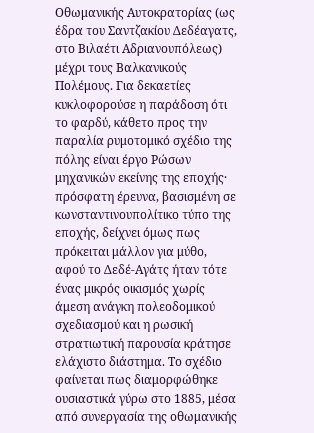Οθωμανικής Αυτοκρατορίας (ως έδρα του Σαντζακίου Δεδέαγατς, στο Βιλαέτι Αδριανουπόλεως) μέχρι τους Βαλκανικούς Πολέμους. Για δεκαετίες κυκλοφορούσε η παράδοση ότι το φαρδύ, κάθετο προς την παραλία ρυμοτομικό σχέδιο της πόλης είναι έργο Ρώσων μηχανικών εκείνης της εποχής· πρόσφατη έρευνα, βασισμένη σε κωνσταντινουπολίτικο τύπο της εποχής, δείχνει όμως πως πρόκειται μάλλον για μύθο, αφού το Δεδέ-Αγάτς ήταν τότε ένας μικρός οικισμός χωρίς άμεση ανάγκη πολεοδομικού σχεδιασμού και η ρωσική στρατιωτική παρουσία κράτησε ελάχιστο διάστημα. Το σχέδιο φαίνεται πως διαμορφώθηκε ουσιαστικά γύρω στο 1885, μέσα από συνεργασία της οθωμανικής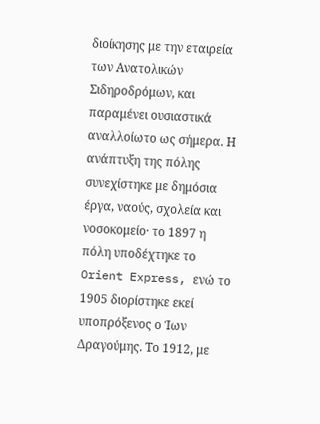διοίκησης με την εταιρεία των Ανατολικών Σιδηροδρόμων, και παραμένει ουσιαστικά αναλλοίωτο ως σήμερα. Η ανάπτυξη της πόλης συνεχίστηκε με δημόσια έργα, ναούς, σχολεία και νοσοκομείο· το 1897 η πόλη υποδέχτηκε το Orient Express, ενώ το 1905 διορίστηκε εκεί υποπρόξενος ο Ίων Δραγούμης. Το 1912, με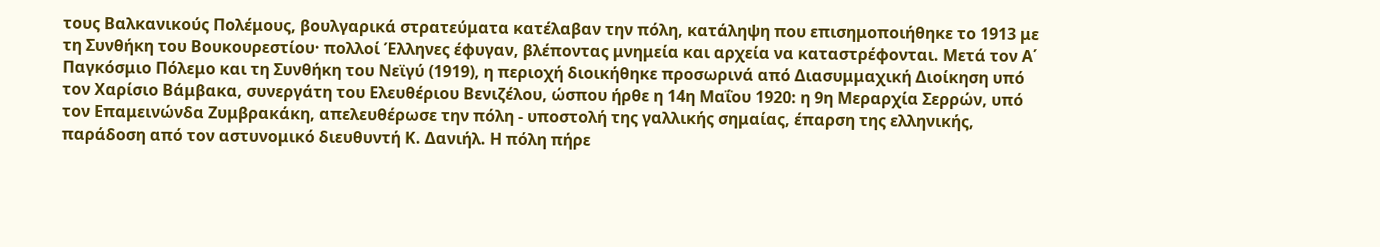τους Βαλκανικούς Πολέμους, βουλγαρικά στρατεύματα κατέλαβαν την πόλη, κατάληψη που επισημοποιήθηκε το 1913 με τη Συνθήκη του Βουκουρεστίου· πολλοί Έλληνες έφυγαν, βλέποντας μνημεία και αρχεία να καταστρέφονται. Μετά τον Α΄ Παγκόσμιο Πόλεμο και τη Συνθήκη του Νεϊγύ (1919), η περιοχή διοικήθηκε προσωρινά από Διασυμμαχική Διοίκηση υπό τον Χαρίσιο Βάμβακα, συνεργάτη του Ελευθέριου Βενιζέλου, ώσπου ήρθε η 14η Μαΐου 1920: η 9η Μεραρχία Σερρών, υπό τον Επαμεινώνδα Ζυμβρακάκη, απελευθέρωσε την πόλη - υποστολή της γαλλικής σημαίας, έπαρση της ελληνικής, παράδοση από τον αστυνομικό διευθυντή Κ. Δανιήλ. Η πόλη πήρε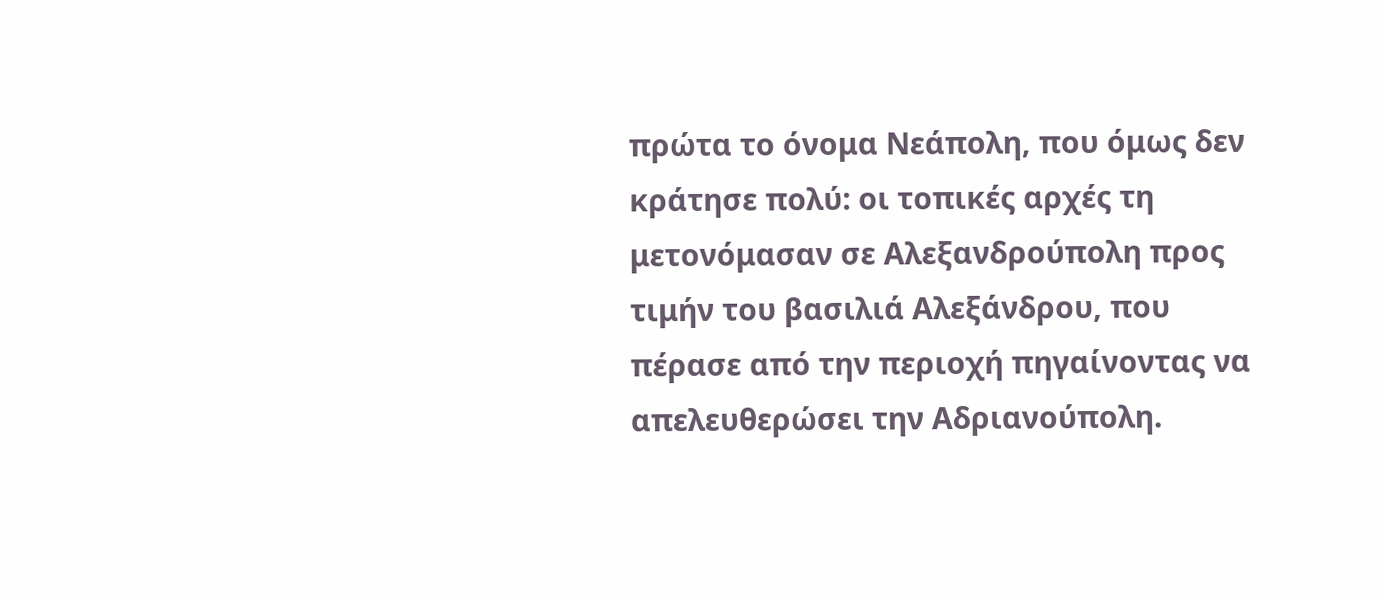πρώτα το όνομα Νεάπολη, που όμως δεν κράτησε πολύ: οι τοπικές αρχές τη μετονόμασαν σε Αλεξανδρούπολη προς τιμήν του βασιλιά Αλεξάνδρου, που πέρασε από την περιοχή πηγαίνοντας να απελευθερώσει την Αδριανούπολη.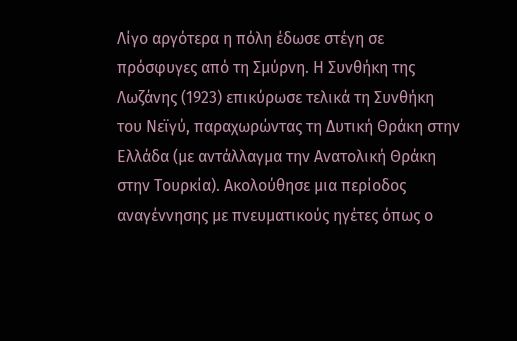Λίγο αργότερα η πόλη έδωσε στέγη σε πρόσφυγες από τη Σμύρνη. Η Συνθήκη της Λωζάνης (1923) επικύρωσε τελικά τη Συνθήκη του Νεϊγύ, παραχωρώντας τη Δυτική Θράκη στην Ελλάδα (με αντάλλαγμα την Ανατολική Θράκη στην Τουρκία). Ακολούθησε μια περίοδος αναγέννησης με πνευματικούς ηγέτες όπως ο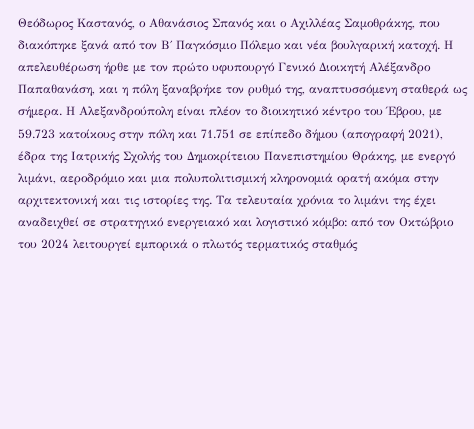Θεόδωρος Καστανός, ο Αθανάσιος Σπανός και ο Αχιλλέας Σαμοθράκης, που διακόπηκε ξανά από τον Β΄ Παγκόσμιο Πόλεμο και νέα βουλγαρική κατοχή. Η απελευθέρωση ήρθε με τον πρώτο υφυπουργό Γενικό Διοικητή Αλέξανδρο Παπαθανάση, και η πόλη ξαναβρήκε τον ρυθμό της, αναπτυσσόμενη σταθερά ως σήμερα. Η Αλεξανδρούπολη είναι πλέον το διοικητικό κέντρο του Έβρου, με 59.723 κατοίκους στην πόλη και 71.751 σε επίπεδο δήμου (απογραφή 2021), έδρα της Ιατρικής Σχολής του Δημοκρίτειου Πανεπιστημίου Θράκης, με ενεργό λιμάνι, αεροδρόμιο και μια πολυπολιτισμική κληρονομιά ορατή ακόμα στην αρχιτεκτονική και τις ιστορίες της. Τα τελευταία χρόνια το λιμάνι της έχει αναδειχθεί σε στρατηγικό ενεργειακό και λογιστικό κόμβο: από τον Οκτώβριο του 2024 λειτουργεί εμπορικά ο πλωτός τερματικός σταθμός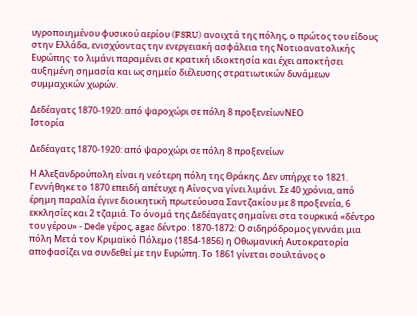υγροποιημένου φυσικού αερίου (FSRU) ανοιχτά της πόλης, ο πρώτος του είδους στην Ελλάδα, ενισχύοντας την ενεργειακή ασφάλεια της Νοτιοανατολικής Ευρώπης· το λιμάνι παραμένει σε κρατική ιδιοκτησία και έχει αποκτήσει αυξημένη σημασία και ως σημείο διέλευσης στρατιωτικών δυνάμεων συμμαχικών χωρών.

Δεδέαγατς 1870-1920: από ψαροχώρι σε πόλη 8 προξενείωνΝΕΟ
Ιστορία

Δεδέαγατς 1870-1920: από ψαροχώρι σε πόλη 8 προξενείων

Η Αλεξανδρούπολη είναι η νεότερη πόλη της Θράκης. Δεν υπήρχε το 1821. Γεννήθηκε το 1870 επειδή απέτυχε η Αίνος να γίνει λιμάνι. Σε 40 χρόνια, από έρημη παραλία έγινε διοικητική πρωτεύουσα Σαντζακίου με 8 προξενεία, 6 εκκλησίες και 2 τζαμιά. Το όνομά της Δεδέαγατς σημαίνει στα τουρκικά «δέντρο του γέρου» - Dede γέρος, agac δέντρο. 1870-1872: Ο σιδηρόδρομος γεννάει μια πόλη Μετά τον Κριμαϊκό Πόλεμο (1854-1856) η Οθωμανική Αυτοκρατορία αποφασίζει να συνδεθεί με την Ευρώπη. Το 1861 γίνεται σουλτάνος ο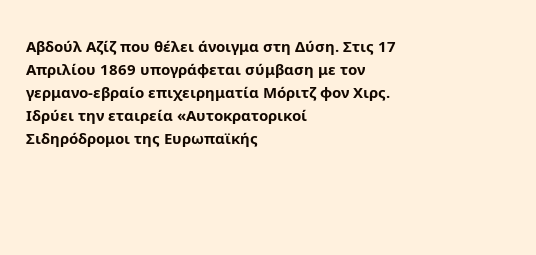Αβδούλ Αζίζ που θέλει άνοιγμα στη Δύση. Στις 17 Απριλίου 1869 υπογράφεται σύμβαση με τον γερμανο-εβραίο επιχειρηματία Μόριτζ φον Χιρς. Ιδρύει την εταιρεία «Αυτοκρατορικοί Σιδηρόδρομοι της Ευρωπαϊκής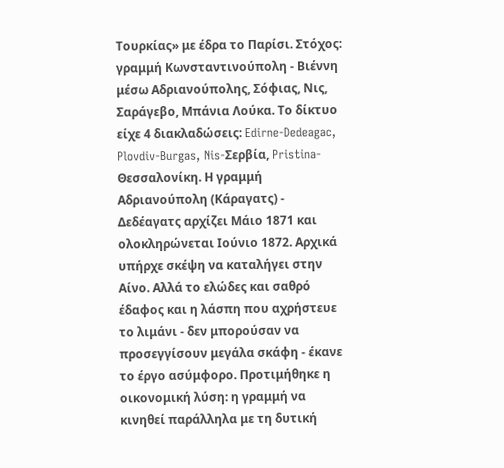Τουρκίας» με έδρα το Παρίσι. Στόχος: γραμμή Κωνσταντινούπολη - Βιέννη μέσω Αδριανούπολης, Σόφιας, Νις, Σαράγεβο, Μπάνια Λούκα. Το δίκτυο είχε 4 διακλαδώσεις: Edirne-Dedeagac, Plovdiv-Burgas, Nis-Σερβία, Pristina-Θεσσαλονίκη. Η γραμμή Αδριανούπολη (Κάραγατς) - Δεδέαγατς αρχίζει Μάιο 1871 και ολοκληρώνεται Ιούνιο 1872. Αρχικά υπήρχε σκέψη να καταλήγει στην Αίνο. Αλλά το ελώδες και σαθρό έδαφος και η λάσπη που αχρήστευε το λιμάνι - δεν μπορούσαν να προσεγγίσουν μεγάλα σκάφη - έκανε το έργο ασύμφορο. Προτιμήθηκε η οικονομική λύση: η γραμμή να κινηθεί παράλληλα με τη δυτική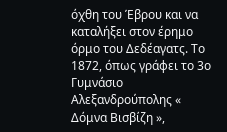όχθη του Έβρου και να καταλήξει στον έρημο όρμο του Δεδέαγατς. Το 1872, όπως γράφει το 3ο Γυμνάσιο Αλεξανδρούπολης « Δόμνα Βισβίζη »,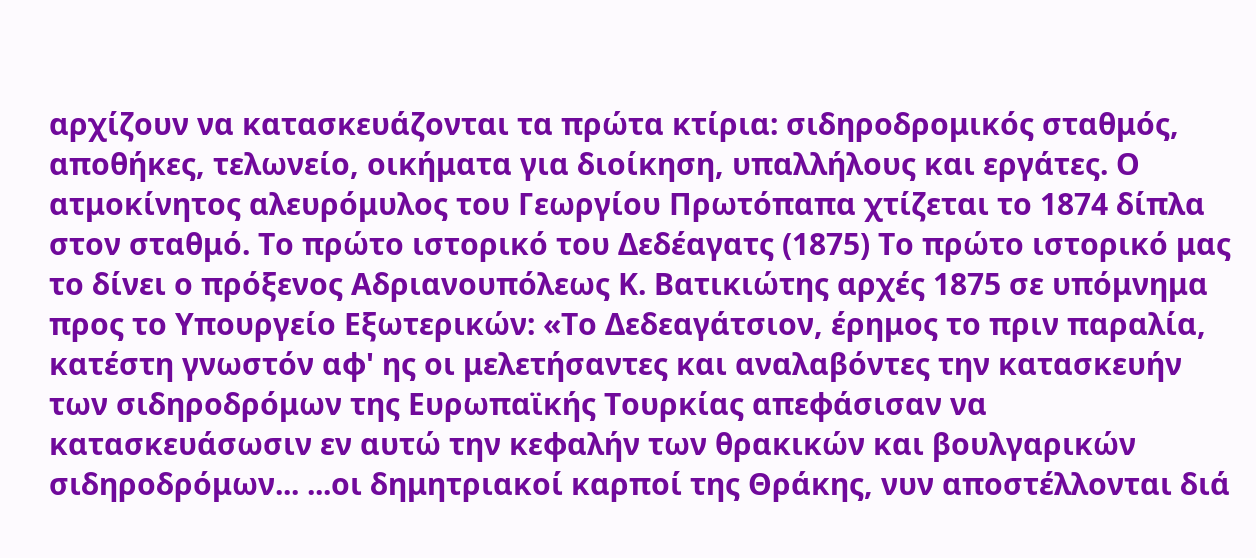αρχίζουν να κατασκευάζονται τα πρώτα κτίρια: σιδηροδρομικός σταθμός, αποθήκες, τελωνείο, οικήματα για διοίκηση, υπαλλήλους και εργάτες. Ο ατμοκίνητος αλευρόμυλος του Γεωργίου Πρωτόπαπα χτίζεται το 1874 δίπλα στον σταθμό. Το πρώτο ιστορικό του Δεδέαγατς (1875) Το πρώτο ιστορικό μας το δίνει ο πρόξενος Αδριανουπόλεως Κ. Βατικιώτης αρχές 1875 σε υπόμνημα προς το Υπουργείο Εξωτερικών: «Το Δεδεαγάτσιον, έρημος το πριν παραλία, κατέστη γνωστόν αφ' ης οι μελετήσαντες και αναλαβόντες την κατασκευήν των σιδηροδρόμων της Ευρωπαϊκής Τουρκίας απεφάσισαν να κατασκευάσωσιν εν αυτώ την κεφαλήν των θρακικών και βουλγαρικών σιδηροδρόμων... ...οι δημητριακοί καρποί της Θράκης, νυν αποστέλλονται διά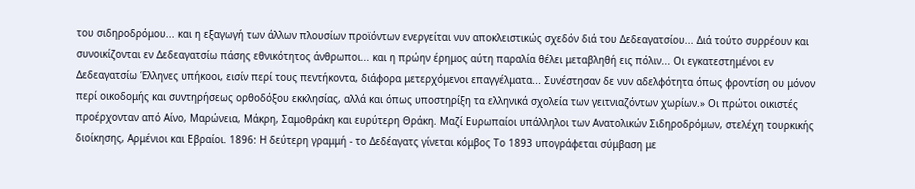του σιδηροδρόμου... και η εξαγωγή των άλλων πλουσίων προϊόντων ενεργείται νυν αποκλειστικώς σχεδόν διά του Δεδεαγατσίου... Διά τούτο συρρέουν και συνοικίζονται εν Δεδεαγατσίω πάσης εθνικότητος άνθρωποι... και η πρώην έρημος αύτη παραλία θέλει μεταβληθή εις πόλιν... Οι εγκατεστημένοι εν Δεδεαγατσίω Έλληνες υπήκοοι, εισίν περί τους πεντήκοντα, διάφορα μετερχόμενοι επαγγέλματα... Συνέστησαν δε νυν αδελφότητα όπως φροντίση ου μόνον περί οικοδομής και συντηρήσεως ορθοδόξου εκκλησίας, αλλά και όπως υποστηρίξη τα ελληνικά σχολεία των γειτνιαζόντων χωρίων.» Οι πρώτοι οικιστές προέρχονταν από Αίνο, Μαρώνεια, Μάκρη, Σαμοθράκη και ευρύτερη Θράκη. Μαζί Ευρωπαίοι υπάλληλοι των Ανατολικών Σιδηροδρόμων, στελέχη τουρκικής διοίκησης, Αρμένιοι και Εβραίοι. 1896: Η δεύτερη γραμμή - το Δεδέαγατς γίνεται κόμβος Το 1893 υπογράφεται σύμβαση με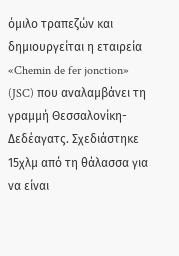όμιλο τραπεζών και δημιουργείται η εταιρεία «Chemin de fer jonction» (JSC) που αναλαμβάνει τη γραμμή Θεσσαλονίκη-Δεδέαγατς. Σχεδιάστηκε 15χλμ από τη θάλασσα για να είναι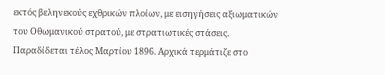εκτός βεληνεκούς εχθρικών πλοίων, με εισηγήσεις αξιωματικών του Οθωμανικού στρατού, με στρατιωτικές στάσεις. Παραδίδεται τέλος Μαρτίου 1896. Αρχικά τερμάτιζε στο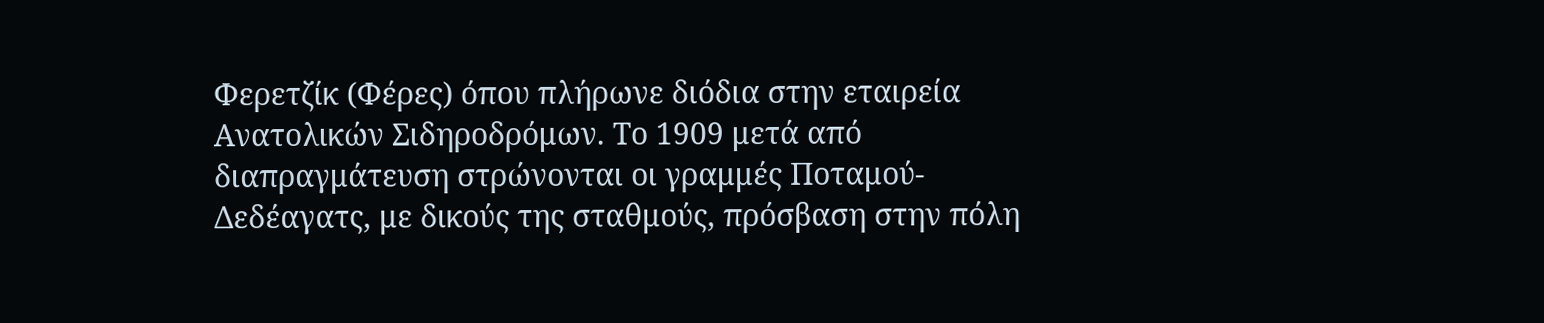Φερετζίκ (Φέρες) όπου πλήρωνε διόδια στην εταιρεία Ανατολικών Σιδηροδρόμων. Το 1909 μετά από διαπραγμάτευση στρώνονται οι γραμμές Ποταμού-Δεδέαγατς, με δικούς της σταθμούς, πρόσβαση στην πόλη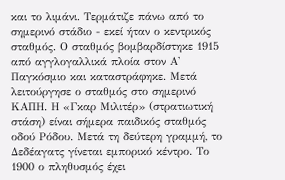και το λιμάνι. Τερμάτιζε πάνω από το σημερινό στάδιο - εκεί ήταν ο κεντρικός σταθμός. Ο σταθμός βομβαρδίστηκε 1915 από αγγλογαλλικά πλοία στον Α' Παγκόσμιο και καταστράφηκε. Μετά λειτούργησε ο σταθμός στο σημερινό ΚΑΠΗ. Η «Γκαρ Μιλιτέρ» (στρατιωτική στάση) είναι σήμερα παιδικός σταθμός οδού Ρόδου. Μετά τη δεύτερη γραμμή, το Δεδέαγατς γίνεται εμπορικό κέντρο. Το 1900 ο πληθυσμός έχει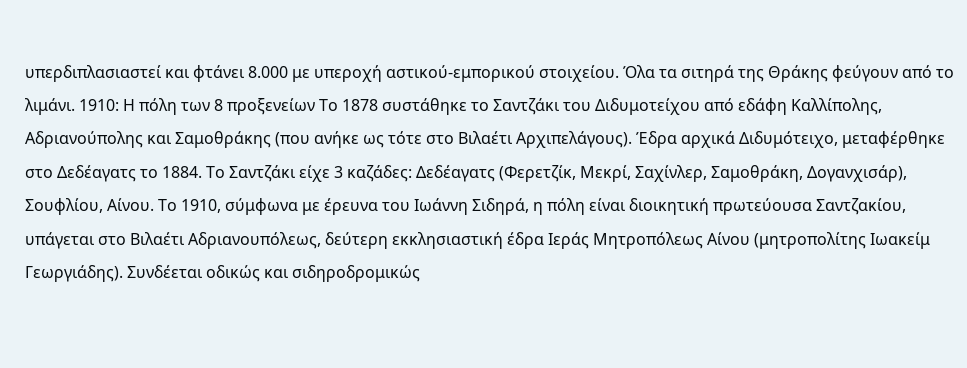υπερδιπλασιαστεί και φτάνει 8.000 με υπεροχή αστικού-εμπορικού στοιχείου. Όλα τα σιτηρά της Θράκης φεύγουν από το λιμάνι. 1910: Η πόλη των 8 προξενείων Το 1878 συστάθηκε το Σαντζάκι του Διδυμοτείχου από εδάφη Καλλίπολης, Αδριανούπολης και Σαμοθράκης (που ανήκε ως τότε στο Βιλαέτι Αρχιπελάγους). Έδρα αρχικά Διδυμότειχο, μεταφέρθηκε στο Δεδέαγατς το 1884. Το Σαντζάκι είχε 3 καζάδες: Δεδέαγατς (Φερετζίκ, Μεκρί, Σαχίνλερ, Σαμοθράκη, Δογανχισάρ), Σουφλίου, Αίνου. Το 1910, σύμφωνα με έρευνα του Ιωάννη Σιδηρά, η πόλη είναι διοικητική πρωτεύουσα Σαντζακίου, υπάγεται στο Βιλαέτι Αδριανουπόλεως, δεύτερη εκκλησιαστική έδρα Ιεράς Μητροπόλεως Αίνου (μητροπολίτης Ιωακείμ Γεωργιάδης). Συνδέεται οδικώς και σιδηροδρομικώς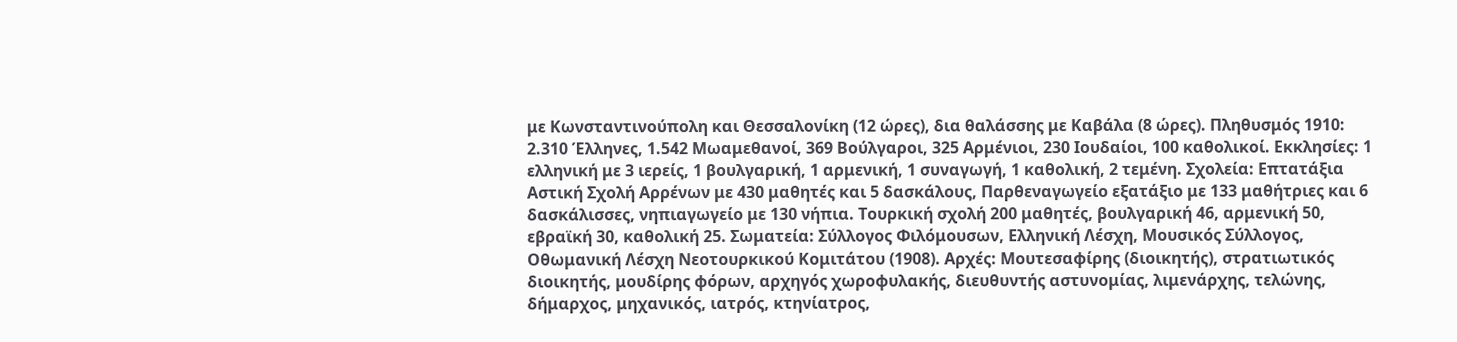με Κωνσταντινούπολη και Θεσσαλονίκη (12 ώρες), δια θαλάσσης με Καβάλα (8 ώρες). Πληθυσμός 1910: 2.310 Έλληνες, 1.542 Μωαμεθανοί, 369 Βούλγαροι, 325 Αρμένιοι, 230 Ιουδαίοι, 100 καθολικοί. Εκκλησίες: 1 ελληνική με 3 ιερείς, 1 βουλγαρική, 1 αρμενική, 1 συναγωγή, 1 καθολική, 2 τεμένη. Σχολεία: Επτατάξια Αστική Σχολή Αρρένων με 430 μαθητές και 5 δασκάλους, Παρθεναγωγείο εξατάξιο με 133 μαθήτριες και 6 δασκάλισσες, νηπιαγωγείο με 130 νήπια. Τουρκική σχολή 200 μαθητές, βουλγαρική 46, αρμενική 50, εβραϊκή 30, καθολική 25. Σωματεία: Σύλλογος Φιλόμουσων, Ελληνική Λέσχη, Μουσικός Σύλλογος, Οθωμανική Λέσχη Νεοτουρκικού Κομιτάτου (1908). Αρχές: Μουτεσαφίρης (διοικητής), στρατιωτικός διοικητής, μουδίρης φόρων, αρχηγός χωροφυλακής, διευθυντής αστυνομίας, λιμενάρχης, τελώνης, δήμαρχος, μηχανικός, ιατρός, κτηνίατρος,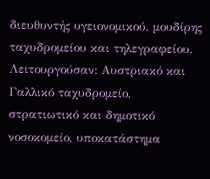διευθυντής υγειονομικού, μουδίρης ταχυδρομείου και τηλεγραφείου. Λειτουργούσαν: Αυστριακό και Γαλλικό ταχυδρομείο, στρατιωτικό και δημοτικό νοσοκομείο, υποκατάστημα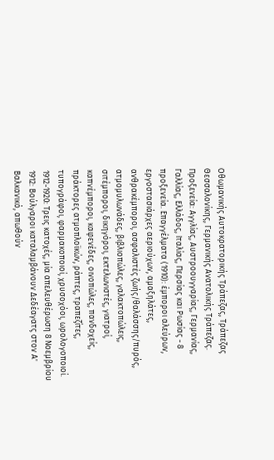Οθωμανικής Αυτοκρατορικής Τράπεζας, Τράπεζας Θεσσαλονίκης, Γερμανικής Ανατολικής Τράπεζας. Προξενεία: Αγγλίας, Αυστροουγγαρίας, Γερμανίας, Γαλλίας, Ελλάδος, Ιταλίας, Περσίας και Ρωσίας - 8 προξενεία. Επαγγέλματα (1910): έμποροι αλεύρων, εργοστασιάρχες αεριούχων, αμαξηλάτες, ανθρακέμποροι, ασφαλιστές ζωής/θαλάσσης/πυρός, ατμομυλωνάδες, βιβλιοπώλες, γαλακτοπώλεις, σιτέμποροι, δικηγόροι, εκτελωνιστές, γιατροί, καπνέμποροι, καφενέδες, οινοπώλες, πανδοχείς, πράκτορες ατμοπλοϊκών, ράπτες, τραπεζίτες, τυπογράφοι, φαρμακοποιοί, χρυσοχόοι, ωρολογοποιοί. 1912-1920: Τρεις κατοχές, μία απελευθέρωση 8 Νοεμβρίου 1912: Βούλγαροι καταλαμβάνουν Δεδέαγατς στον Α' Βαλκανικό, απωθούν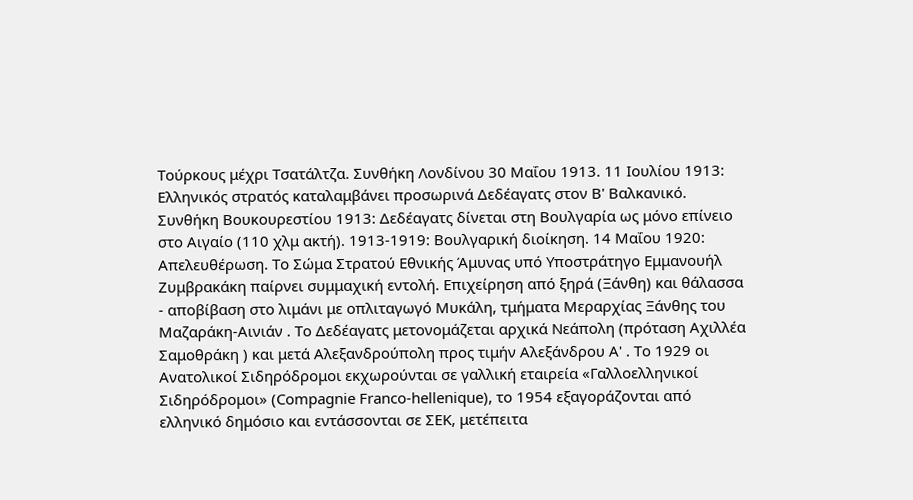Τούρκους μέχρι Τσατάλτζα. Συνθήκη Λονδίνου 30 Μαΐου 1913. 11 Ιουλίου 1913: Ελληνικός στρατός καταλαμβάνει προσωρινά Δεδέαγατς στον Β' Βαλκανικό. Συνθήκη Βουκουρεστίου 1913: Δεδέαγατς δίνεται στη Βουλγαρία ως μόνο επίνειο στο Αιγαίο (110 χλμ ακτή). 1913-1919: Βουλγαρική διοίκηση. 14 Μαΐου 1920: Απελευθέρωση. Το Σώμα Στρατού Εθνικής Άμυνας υπό Υποστράτηγο Εμμανουήλ Ζυμβρακάκη παίρνει συμμαχική εντολή. Επιχείρηση από ξηρά (Ξάνθη) και θάλασσα - αποβίβαση στο λιμάνι με οπλιταγωγό Μυκάλη, τμήματα Μεραρχίας Ξάνθης του Μαζαράκη-Αινιάν . Το Δεδέαγατς μετονομάζεται αρχικά Νεάπολη (πρόταση Αχιλλέα Σαμοθράκη ) και μετά Αλεξανδρούπολη προς τιμήν Αλεξάνδρου Α' . Το 1929 οι Ανατολικοί Σιδηρόδρομοι εκχωρούνται σε γαλλική εταιρεία «Γαλλοελληνικοί Σιδηρόδρομοι» (Compagnie Franco-hellenique), το 1954 εξαγοράζονται από ελληνικό δημόσιο και εντάσσονται σε ΣΕΚ, μετέπειτα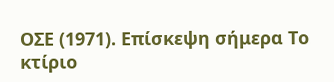ΟΣΕ (1971). Επίσκεψη σήμερα Το κτίριο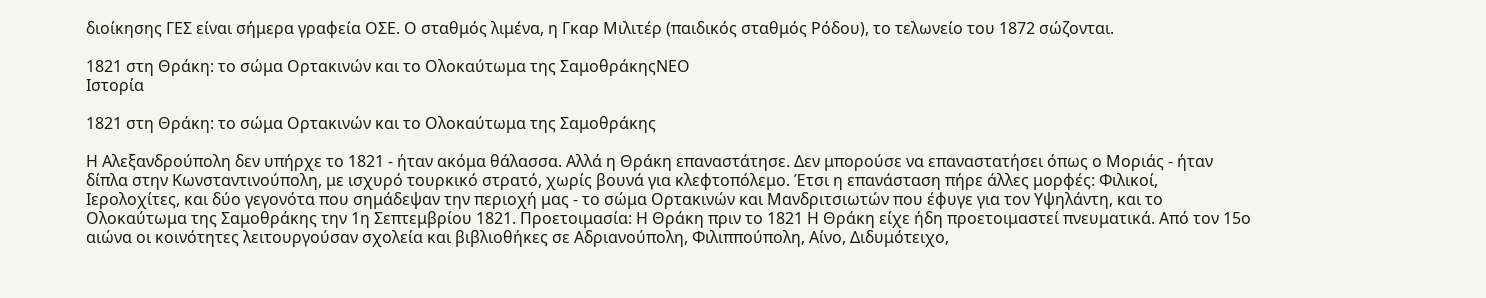διοίκησης ΓΕΣ είναι σήμερα γραφεία ΟΣΕ. Ο σταθμός λιμένα, η Γκαρ Μιλιτέρ (παιδικός σταθμός Ρόδου), το τελωνείο του 1872 σώζονται.

1821 στη Θράκη: το σώμα Ορτακινών και το Ολοκαύτωμα της ΣαμοθράκηςΝΕΟ
Ιστορία

1821 στη Θράκη: το σώμα Ορτακινών και το Ολοκαύτωμα της Σαμοθράκης

Η Αλεξανδρούπολη δεν υπήρχε το 1821 - ήταν ακόμα θάλασσα. Αλλά η Θράκη επαναστάτησε. Δεν μπορούσε να επαναστατήσει όπως ο Μοριάς - ήταν δίπλα στην Κωνσταντινούπολη, με ισχυρό τουρκικό στρατό, χωρίς βουνά για κλεφτοπόλεμο. Έτσι η επανάσταση πήρε άλλες μορφές: Φιλικοί, Ιερολοχίτες, και δύο γεγονότα που σημάδεψαν την περιοχή μας - το σώμα Ορτακινών και Μανδριτσιωτών που έφυγε για τον Υψηλάντη, και το Ολοκαύτωμα της Σαμοθράκης την 1η Σεπτεμβρίου 1821. Προετοιμασία: Η Θράκη πριν το 1821 Η Θράκη είχε ήδη προετοιμαστεί πνευματικά. Από τον 15ο αιώνα οι κοινότητες λειτουργούσαν σχολεία και βιβλιοθήκες σε Αδριανούπολη, Φιλιππούπολη, Αίνο, Διδυμότειχο,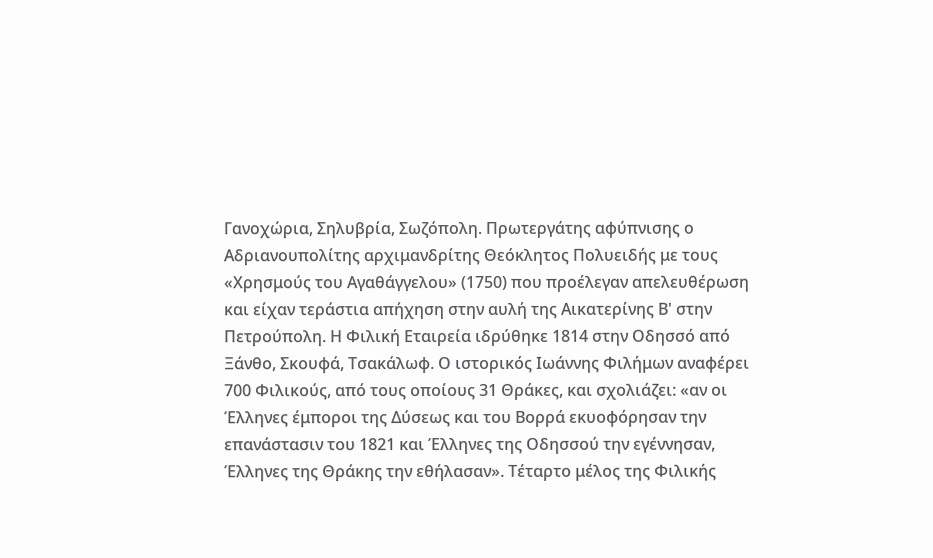Γανοχώρια, Σηλυβρία, Σωζόπολη. Πρωτεργάτης αφύπνισης ο Αδριανουπολίτης αρχιμανδρίτης Θεόκλητος Πολυειδής με τους «Χρησμούς του Αγαθάγγελου» (1750) που προέλεγαν απελευθέρωση και είχαν τεράστια απήχηση στην αυλή της Αικατερίνης Β' στην Πετρούπολη. Η Φιλική Εταιρεία ιδρύθηκε 1814 στην Οδησσό από Ξάνθο, Σκουφά, Τσακάλωφ. Ο ιστορικός Ιωάννης Φιλήμων αναφέρει 700 Φιλικούς, από τους οποίους 31 Θράκες, και σχολιάζει: «αν οι Έλληνες έμποροι της Δύσεως και του Βορρά εκυοφόρησαν την επανάστασιν του 1821 και Έλληνες της Οδησσού την εγέννησαν, Έλληνες της Θράκης την εθήλασαν». Τέταρτο μέλος της Φιλικής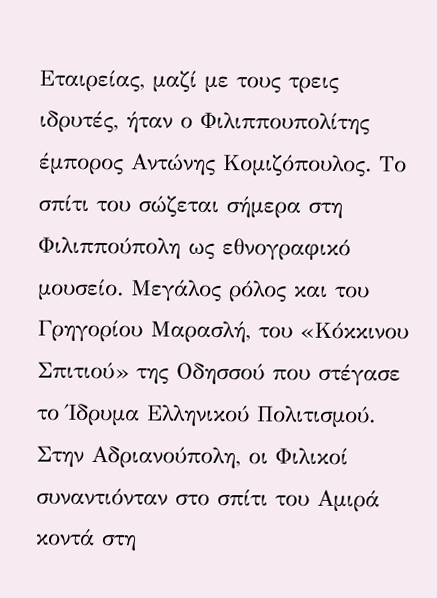Εταιρείας, μαζί με τους τρεις ιδρυτές, ήταν ο Φιλιππουπολίτης έμπορος Αντώνης Κομιζόπουλος. Το σπίτι του σώζεται σήμερα στη Φιλιππούπολη ως εθνογραφικό μουσείο. Μεγάλος ρόλος και του Γρηγορίου Μαρασλή, του «Κόκκινου Σπιτιού» της Οδησσού που στέγασε το Ίδρυμα Ελληνικού Πολιτισμού. Στην Αδριανούπολη, οι Φιλικοί συναντιόνταν στο σπίτι του Αμιρά κοντά στη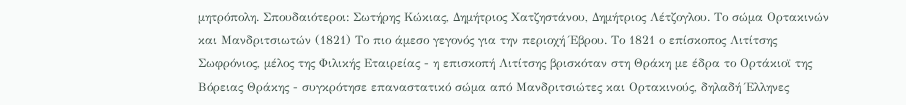μητρόπολη. Σπουδαιότεροι: Σωτήρης Κώκιας, Δημήτριος Χατζηστάνου, Δημήτριος Λέτζογλου. Το σώμα Ορτακινών και Μανδριτσιωτών (1821) Το πιο άμεσο γεγονός για την περιοχή Έβρου. Το 1821 ο επίσκοπος Λιτίτσης Σωφρόνιος, μέλος της Φιλικής Εταιρείας - η επισκοπή Λιτίτσης βρισκόταν στη Θράκη με έδρα το Ορτάκιοϊ της Βόρειας Θράκης - συγκρότησε επαναστατικό σώμα από Μανδριτσιώτες και Ορτακινούς, δηλαδή Έλληνες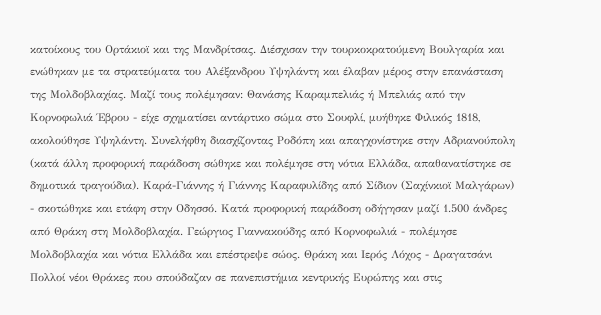κατοίκους του Ορτάκιοϊ και της Μανδρίτσας. Διέσχισαν την τουρκοκρατούμενη Βουλγαρία και ενώθηκαν με τα στρατεύματα του Αλέξανδρου Υψηλάντη και έλαβαν μέρος στην επανάσταση της Μολδοβλαχίας. Μαζί τους πολέμησαν: Θανάσης Καραμπελιάς ή Μπελιάς από την Κορνοφωλιά Έβρου - είχε σχηματίσει αντάρτικο σώμα στο Σουφλί, μυήθηκε Φιλικός 1818, ακολούθησε Υψηλάντη. Συνελήφθη διασχίζοντας Ροδόπη και απαγχονίστηκε στην Αδριανούπολη (κατά άλλη προφορική παράδοση σώθηκε και πολέμησε στη νότια Ελλάδα, απαθανατίστηκε σε δημοτικά τραγούδια). Καρά-Γιάννης ή Γιάννης Καραφυλίδης από Σίδιον (Σαχίνκιοϊ Μαλγάρων) - σκοτώθηκε και ετάφη στην Οδησσό. Κατά προφορική παράδοση οδήγησαν μαζί 1.500 άνδρες από Θράκη στη Μολδοβλαχία. Γεώργιος Γιαννακούδης από Κορνοφωλιά - πολέμησε Μολδοβλαχία και νότια Ελλάδα και επέστρεψε σώος. Θράκη και Ιερός Λόχος - Δραγατσάνι Πολλοί νέοι Θράκες που σπούδαζαν σε πανεπιστήμια κεντρικής Ευρώπης και στις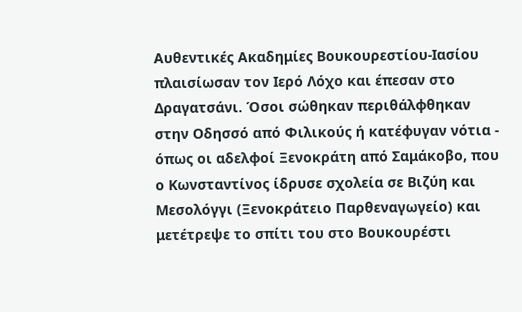Αυθεντικές Ακαδημίες Βουκουρεστίου-Ιασίου πλαισίωσαν τον Ιερό Λόχο και έπεσαν στο Δραγατσάνι. Όσοι σώθηκαν περιθάλφθηκαν στην Οδησσό από Φιλικούς ή κατέφυγαν νότια - όπως οι αδελφοί Ξενοκράτη από Σαμάκοβο, που ο Κωνσταντίνος ίδρυσε σχολεία σε Βιζύη και Μεσολόγγι (Ξενοκράτειο Παρθεναγωγείο) και μετέτρεψε το σπίτι του στο Βουκουρέστι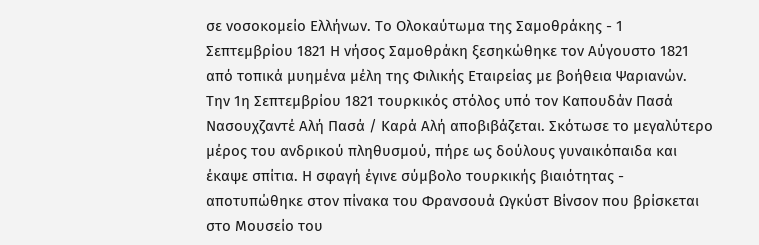σε νοσοκομείο Ελλήνων. Το Ολοκαύτωμα της Σαμοθράκης - 1 Σεπτεμβρίου 1821 Η νήσος Σαμοθράκη ξεσηκώθηκε τον Αύγουστο 1821 από τοπικά μυημένα μέλη της Φιλικής Εταιρείας με βοήθεια Ψαριανών. Την 1η Σεπτεμβρίου 1821 τουρκικός στόλος υπό τον Καπουδάν Πασά Νασουχζαντέ Αλή Πασά / Καρά Αλή αποβιβάζεται. Σκότωσε το μεγαλύτερο μέρος του ανδρικού πληθυσμού, πήρε ως δούλους γυναικόπαιδα και έκαψε σπίτια. Η σφαγή έγινε σύμβολο τουρκικής βιαιότητας - αποτυπώθηκε στον πίνακα του Φρανσουά Ωγκύστ Βίνσον που βρίσκεται στο Μουσείο του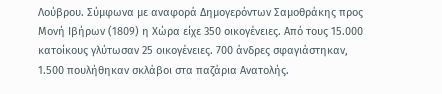Λούβρου. Σύμφωνα με αναφορά Δημογερόντων Σαμοθράκης προς Μονή Ιβήρων (1809) η Χώρα είχε 350 οικογένειες. Από τους 15.000 κατοίκους γλύτωσαν 25 οικογένειες. 700 άνδρες σφαγιάστηκαν, 1.500 πουλήθηκαν σκλάβοι στα παζάρια Ανατολής.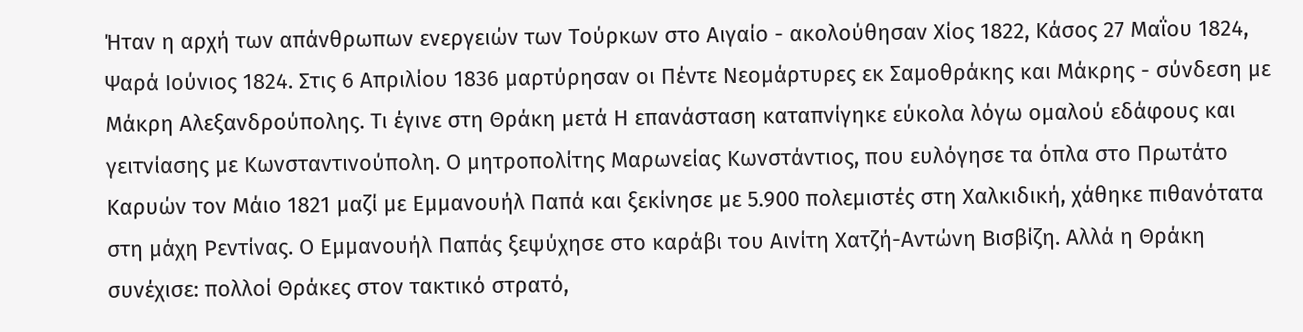Ήταν η αρχή των απάνθρωπων ενεργειών των Τούρκων στο Αιγαίο - ακολούθησαν Χίος 1822, Κάσος 27 Μαΐου 1824, Ψαρά Ιούνιος 1824. Στις 6 Απριλίου 1836 μαρτύρησαν οι Πέντε Νεομάρτυρες εκ Σαμοθράκης και Μάκρης - σύνδεση με Μάκρη Αλεξανδρούπολης. Τι έγινε στη Θράκη μετά Η επανάσταση καταπνίγηκε εύκολα λόγω ομαλού εδάφους και γειτνίασης με Κωνσταντινούπολη. Ο μητροπολίτης Μαρωνείας Κωνστάντιος, που ευλόγησε τα όπλα στο Πρωτάτο Καρυών τον Μάιο 1821 μαζί με Εμμανουήλ Παπά και ξεκίνησε με 5.900 πολεμιστές στη Χαλκιδική, χάθηκε πιθανότατα στη μάχη Ρεντίνας. Ο Εμμανουήλ Παπάς ξεψύχησε στο καράβι του Αινίτη Χατζή-Αντώνη Βισβίζη. Αλλά η Θράκη συνέχισε: πολλοί Θράκες στον τακτικό στρατό,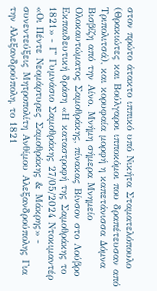στον πρώτο άτακτο ιππικό υπό Νικήτα Σταματελόπουλο (Θρακιώτες και Βούλγαροι ιπποκόμοι που δραπέτευσαν από Τριπολιτσά), και κορυφαία μορφή η καπετάνισσα Δόμνα Βισβίζη από την Αίνο. Μνήμη σήμερα Μνημείο Ολοκαυτώματος Σαμοθράκης, πίνακας Βίνσον στο Λούβρο Εκπαιδευτική δράση «Η καταστροφή της Σαμοθράκης το 1821» - Γ' Γυμνάσιο Σαμοθράκης 27/05/2024 Ντοκιμαντέρ «Οι Πέντε Νεομάρτυρες Σαμοθράκης & Μάκρης» - συνεντεύξεις Μητροπολίτη Ανθίμου Αλεξανδρούπολης Για την Αλεξανδρούπολη, το 1821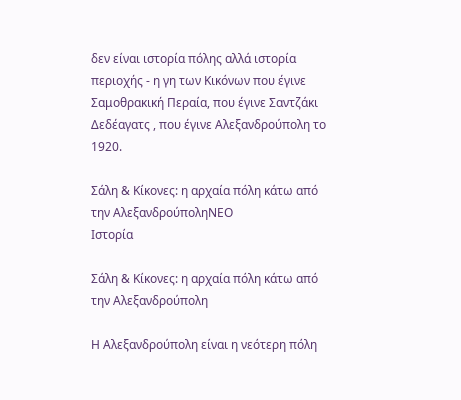δεν είναι ιστορία πόλης αλλά ιστορία περιοχής - η γη των Κικόνων που έγινε Σαμοθρακική Περαία, που έγινε Σαντζάκι Δεδέαγατς , που έγινε Αλεξανδρούπολη το 1920.

Σάλη & Κίκονες: η αρχαία πόλη κάτω από την ΑλεξανδρούποληΝΕΟ
Ιστορία

Σάλη & Κίκονες: η αρχαία πόλη κάτω από την Αλεξανδρούπολη

Η Αλεξανδρούπολη είναι η νεότερη πόλη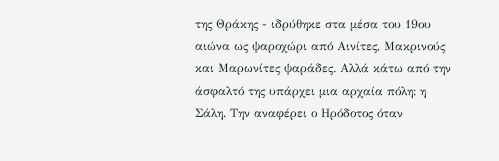της Θράκης - ιδρύθηκε στα μέσα του 19ου αιώνα ως ψαροχώρι από Αινίτες, Μακρινούς και Μαρωνίτες ψαράδες. Αλλά κάτω από την άσφαλτό της υπάρχει μια αρχαία πόλη: η Σάλη. Την αναφέρει ο Ηρόδοτος όταν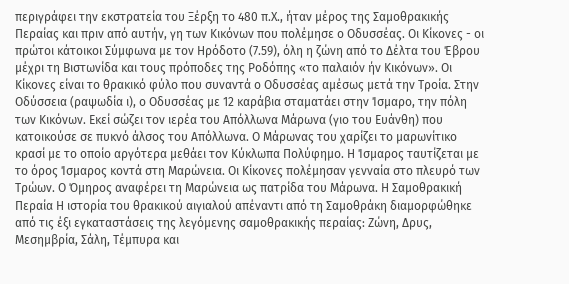περιγράφει την εκστρατεία του Ξέρξη το 480 π.Χ., ήταν μέρος της Σαμοθρακικής Περαίας και πριν από αυτήν, γη των Κικόνων που πολέμησε ο Οδυσσέας. Οι Κίκονες - οι πρώτοι κάτοικοι Σύμφωνα με τον Ηρόδοτο (7.59), όλη η ζώνη από το Δέλτα του Έβρου μέχρι τη Βιστωνίδα και τους πρόποδες της Ροδόπης «το παλαιόν ήν Κικόνων». Οι Κίκονες είναι το θρακικό φύλο που συναντά ο Οδυσσέας αμέσως μετά την Τροία. Στην Οδύσσεια (ραψωδία ι), ο Οδυσσέας με 12 καράβια σταματάει στην Ίσμαρο, την πόλη των Κικόνων. Εκεί σώζει τον ιερέα του Απόλλωνα Μάρωνα (γιο του Ευάνθη) που κατοικούσε σε πυκνό άλσος του Απόλλωνα. Ο Μάρωνας του χαρίζει το μαρωνίτικο κρασί με το οποίο αργότερα μεθάει τον Κύκλωπα Πολύφημο. Η Ίσμαρος ταυτίζεται με το όρος Ίσμαρος κοντά στη Μαρώνεια. Οι Κίκονες πολέμησαν γενναία στο πλευρό των Τρώων. Ο Όμηρος αναφέρει τη Μαρώνεια ως πατρίδα του Μάρωνα. Η Σαμοθρακική Περαία Η ιστορία του θρακικού αιγιαλού απέναντι από τη Σαμοθράκη διαμορφώθηκε από τις έξι εγκαταστάσεις της λεγόμενης σαμοθρακικής περαίας: Ζώνη, Δρυς, Μεσημβρία, Σάλη, Τέμπυρα και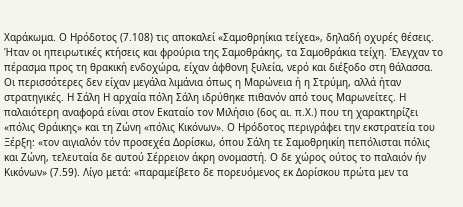Χαράκωμα. Ο Ηρόδοτος (7.108) τις αποκαλεί «Σαμοθρηίκια τείχεα», δηλαδή οχυρές θέσεις. Ήταν οι ηπειρωτικές κτήσεις και φρούρια της Σαμοθράκης, τα Σαμοθράκια τείχη. Έλεγχαν το πέρασμα προς τη θρακική ενδοχώρα, είχαν άφθονη ξυλεία, νερό και διέξοδο στη θάλασσα. Οι περισσότερες δεν είχαν μεγάλα λιμάνια όπως η Μαρώνεια ή η Στρύμη, αλλά ήταν στρατηγικές. Η Σάλη Η αρχαία πόλη Σάλη ιδρύθηκε πιθανόν από τους Μαρωνείτες. Η παλαιότερη αναφορά είναι στον Εκαταίο τον Μιλήσιο (6ος αι. π.Χ.) που τη χαρακτηρίζει «πόλις Θράικης» και τη Ζώνη «πόλις Κικόνων». Ο Ηρόδοτος περιγράφει την εκστρατεία του Ξέρξη: «τον αιγιαλόν τόν προσεχέα Δορίσκω, όπου Σάλη τε Σαμοθρηικίη πεπόλισται πόλις και Ζώνη, τελευταία δε αυτού Σέρρειον άκρη ονομαστή. Ο δε χώρος ούτος το παλαιόν ήν Κικόνων» (7.59). Λίγο μετά: «παραμείβετο δε πορευόμενος εκ Δορίσκου πρώτα μεν τα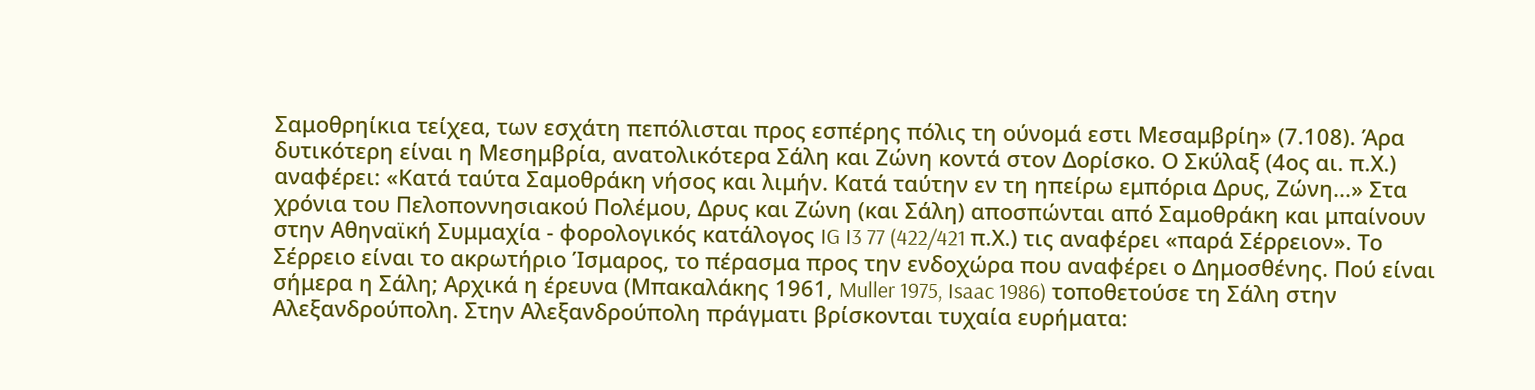Σαμοθρηίκια τείχεα, των εσχάτη πεπόλισται προς εσπέρης πόλις τη ούνομά εστι Μεσαμβρίη» (7.108). Άρα δυτικότερη είναι η Μεσημβρία, ανατολικότερα Σάλη και Ζώνη κοντά στον Δορίσκο. Ο Σκύλαξ (4ος αι. π.Χ.) αναφέρει: «Κατά ταύτα Σαμοθράκη νήσος και λιμήν. Κατά ταύτην εν τη ηπείρω εμπόρια Δρυς, Ζώνη...» Στα χρόνια του Πελοποννησιακού Πολέμου, Δρυς και Ζώνη (και Σάλη) αποσπώνται από Σαμοθράκη και μπαίνουν στην Αθηναϊκή Συμμαχία - φορολογικός κατάλογος IG I3 77 (422/421 π.Χ.) τις αναφέρει «παρά Σέρρειον». Το Σέρρειο είναι το ακρωτήριο Ίσμαρος, το πέρασμα προς την ενδοχώρα που αναφέρει ο Δημοσθένης. Πού είναι σήμερα η Σάλη; Αρχικά η έρευνα (Μπακαλάκης 1961, Muller 1975, Isaac 1986) τοποθετούσε τη Σάλη στην Αλεξανδρούπολη. Στην Αλεξανδρούπολη πράγματι βρίσκονται τυχαία ευρήματα: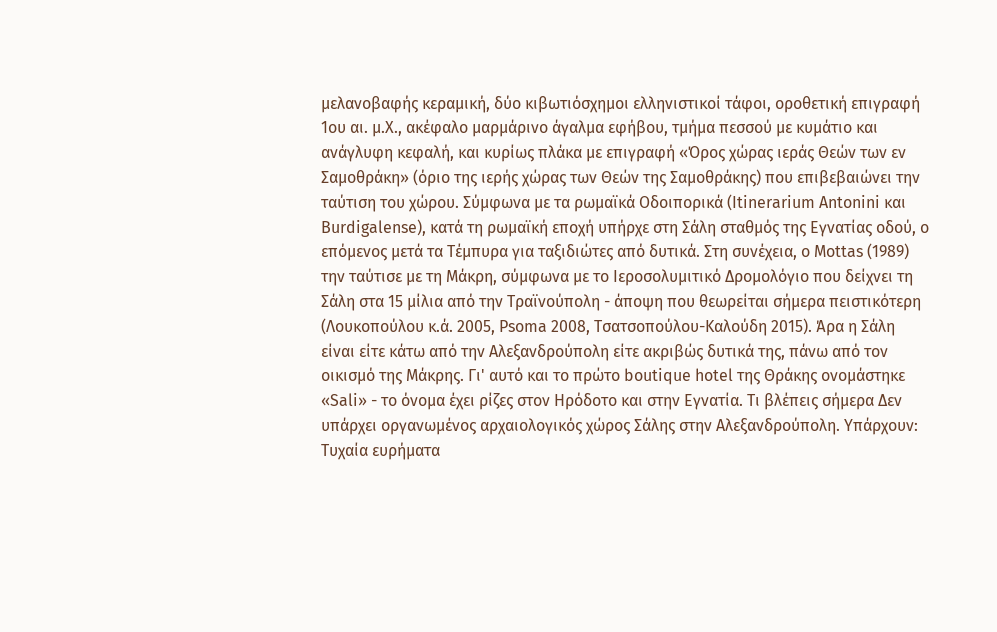μελανοβαφής κεραμική, δύο κιβωτιόσχημοι ελληνιστικοί τάφοι, οροθετική επιγραφή 1ου αι. μ.Χ., ακέφαλο μαρμάρινο άγαλμα εφήβου, τμήμα πεσσού με κυμάτιο και ανάγλυφη κεφαλή, και κυρίως πλάκα με επιγραφή «Όρος χώρας ιεράς Θεών των εν Σαμοθράκη» (όριο της ιερής χώρας των Θεών της Σαμοθράκης) που επιβεβαιώνει την ταύτιση του χώρου. Σύμφωνα με τα ρωμαϊκά Οδοιπορικά (Itinerarium Antonini και Burdigalense), κατά τη ρωμαϊκή εποχή υπήρχε στη Σάλη σταθμός της Εγνατίας οδού, ο επόμενος μετά τα Τέμπυρα για ταξιδιώτες από δυτικά. Στη συνέχεια, ο Mottas (1989) την ταύτισε με τη Μάκρη, σύμφωνα με το Ιεροσολυμιτικό Δρομολόγιο που δείχνει τη Σάλη στα 15 μίλια από την Τραϊνούπολη - άποψη που θεωρείται σήμερα πειστικότερη (Λουκοπούλου κ.ά. 2005, Psoma 2008, Τσατσοπούλου-Καλούδη 2015). Άρα η Σάλη είναι είτε κάτω από την Αλεξανδρούπολη είτε ακριβώς δυτικά της, πάνω από τον οικισμό της Μάκρης. Γι' αυτό και το πρώτο boutique hotel της Θράκης ονομάστηκε «Sali» - το όνομα έχει ρίζες στον Ηρόδοτο και στην Εγνατία. Τι βλέπεις σήμερα Δεν υπάρχει οργανωμένος αρχαιολογικός χώρος Σάλης στην Αλεξανδρούπολη. Υπάρχουν: Τυχαία ευρήματα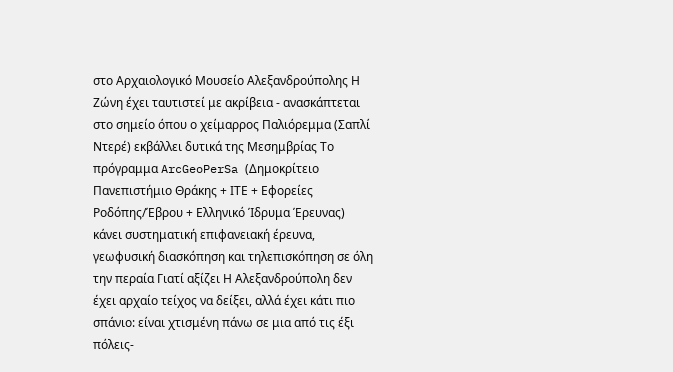στο Αρχαιολογικό Μουσείο Αλεξανδρούπολης Η Ζώνη έχει ταυτιστεί με ακρίβεια - ανασκάπτεται στο σημείο όπου ο χείμαρρος Παλιόρεμμα (Σαπλί Ντερέ) εκβάλλει δυτικά της Μεσημβρίας Το πρόγραμμα ArcGeoPerSa (Δημοκρίτειο Πανεπιστήμιο Θράκης + ΙΤΕ + Εφορείες Ροδόπης/Έβρου + Ελληνικό Ίδρυμα Έρευνας) κάνει συστηματική επιφανειακή έρευνα, γεωφυσική διασκόπηση και τηλεπισκόπηση σε όλη την περαία Γιατί αξίζει Η Αλεξανδρούπολη δεν έχει αρχαίο τείχος να δείξει, αλλά έχει κάτι πιο σπάνιο: είναι χτισμένη πάνω σε μια από τις έξι πόλεις-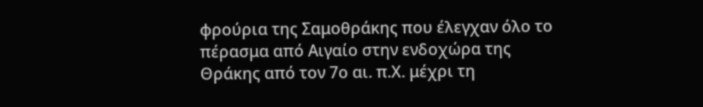φρούρια της Σαμοθράκης που έλεγχαν όλο το πέρασμα από Αιγαίο στην ενδοχώρα της Θράκης από τον 7ο αι. π.Χ. μέχρι τη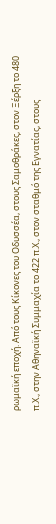ρωμαϊκή εποχή. Από τους Κίκονες του Οδυσσέα, στους Σαμοθράκες, στον Ξέρξη το 480 π.Χ., στην Αθηναϊκή Συμμαχία το 422 π.Χ., στον σταθμό της Εγνατίας, στους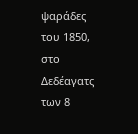ψαράδες του 1850, στο Δεδέαγατς των 8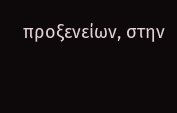προξενείων, στην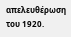απελευθέρωση του 1920.